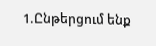1.Ընթերցում ենք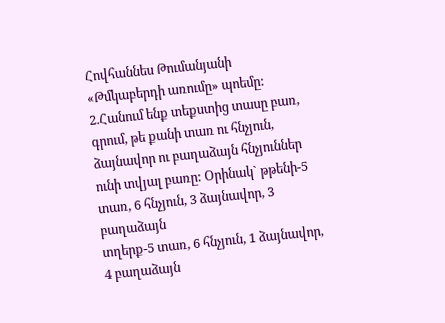Հովհաննես Թումանյանի «Թմկաբերդի առումը» պոեմը:
2.Հանում ենք տեքստից տասը բառ, գրում, թե քանի տառ ու հնչյուն, ձայնավոր ու բաղաձայն հնչյուններ ունի տվյալ բառը: Օրինակ` թթենի-5 տառ, 6 հնչյուն, 3 ձայնավոր, 3 բաղաձայն
տղերք-5 տառ, 6 հնչյուն, 1 ձայնավոր, 4 բաղաձայն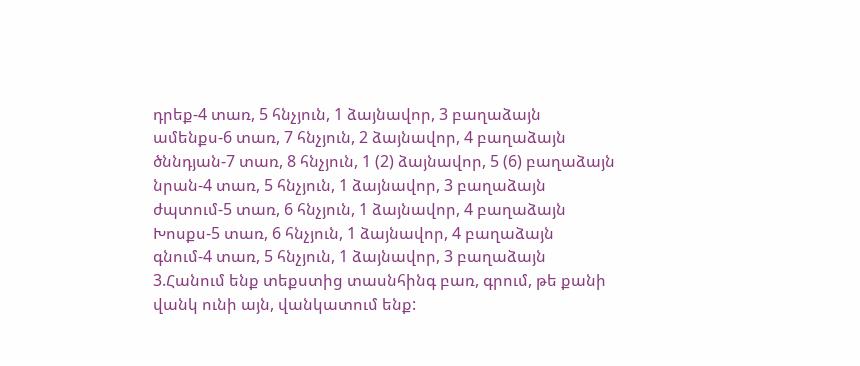դրեք-4 տառ, 5 հնչյուն, 1 ձայնավոր, 3 բաղաձայն
ամենքս-6 տառ, 7 հնչյուն, 2 ձայնավոր, 4 բաղաձայն
ծննդյան-7 տառ, 8 հնչյուն, 1 (2) ձայնավոր, 5 (6) բաղաձայն
նրան-4 տառ, 5 հնչյուն, 1 ձայնավոր, 3 բաղաձայն
ժպտում-5 տառ, 6 հնչյուն, 1 ձայնավոր, 4 բաղաձայն
Խոսքս-5 տառ, 6 հնչյուն, 1 ձայնավոր, 4 բաղաձայն
գնում-4 տառ, 5 հնչյուն, 1 ձայնավոր, 3 բաղաձայն
3.Հանում ենք տեքստից տասնհինգ բառ, գրում, թե քանի վանկ ունի այն, վանկատում ենք: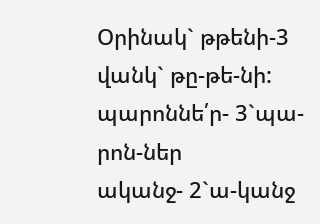Օրինակ` թթենի-3 վանկ` թը-թե-նի:
պարոննե՛ր- 3`պա-րոն-ներ
ականջ- 2`ա-կանջ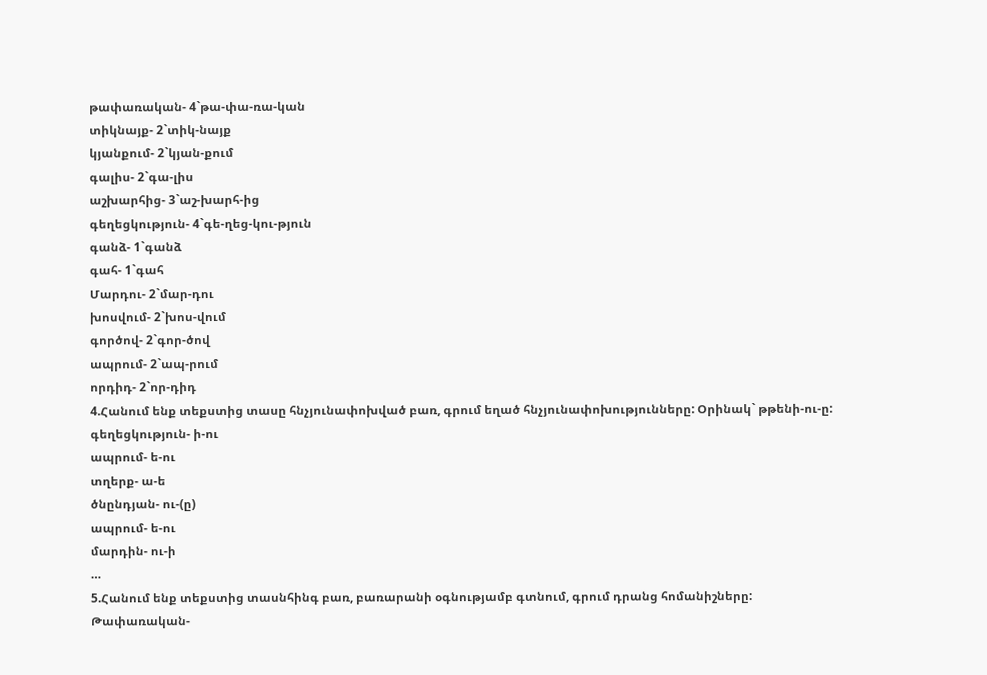թափառական- 4`թա-փա-ռա-կան
տիկնայք- 2`տիկ-նայք
կյանքում- 2`կյան-քում
գալիս- 2`գա-լիս
աշխարհից- 3`աշ-խարհ-ից
գեղեցկություն- 4`գե-ղեց-կու-թյուն
գանձ- 1`գանձ
գահ- 1`գահ
Մարդու- 2`մար-դու
խոսվում- 2`խոս-վում
գործով- 2`գոր-ծով
ապրում- 2`ապ-րում
որդիդ- 2`որ-դիդ
4.Հանում ենք տեքստից տասը հնչյունափոխված բառ, գրում եղած հնչյունափոխությունները: Օրինակ` թթենի-ու-ը:
գեղեցկություն- ի-ու
ապրում- ե-ու
տղերք- ա-ե
ծնընդյան- ու-(ը)
ապրում- ե-ու
մարդին- ու-ի
…
5.Հանում ենք տեքստից տասնհինգ բառ, բառարանի օգնությամբ գտնում, գրում դրանց հոմանիշները:
Թափառական-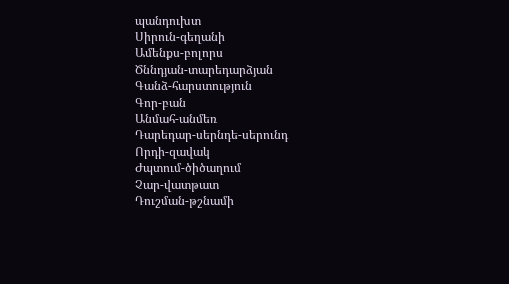պանդուխտ
Սիրուն-գեղանի
Ամենքս-բոլորս
Ծննդյան-տարեդարձյան
Գանձ-հարստություն
Գոր-բան
Անմահ-անմեռ
Դարեդար-սերնդե-սերունդ
Որդի-զավակ
Ժպտում-ծիծաղում
Չար-վատթատ
Դուշման-թշնամի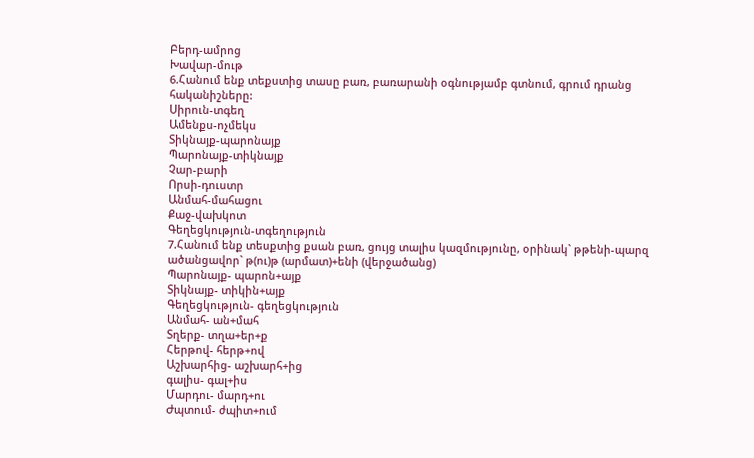Բերդ-ամրոց
Խավար-մութ
6.Հանում ենք տեքստից տասը բառ, բառարանի օգնությամբ գտնում, գրում դրանց հականիշները:
Սիրուն-տգեղ
Ամենքս-ոչմեկս
Տիկնայք-պարոնայք
Պարոնայք-տիկնայք
Չար-բարի
Որսի-դուստր
Անմահ-մահացու
Քաջ-վախկոտ
Գեղեցկություն-տգեղություն
7.Հանում ենք տեսքտից քսան բառ, ցույց տալիս կազմությունը, օրինակ` թթենի-պարզ ածանցավոր` թ(ու)թ (արմատ)+ենի (վերջածանց)
Պարոնայք- պարոն+այք
Տիկնայք- տիկին+այք
Գեղեցկություն- գեղեցկություն
Անմահ- ան+մահ
Տղերք- տղա+եր+ք
Հերթով- հերթ+ով
Աշխարհից- աշխարհ+ից
գալիս- գալ+իս
Մարդու- մարդ+ու
Ժպտում- ժպիտ+ում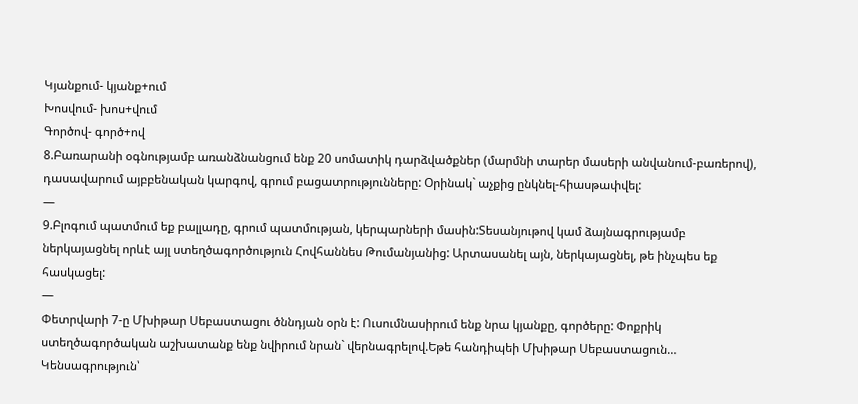Կյանքում- կյանք+ում
Խոսվում- խոս+վում
Գործով- գործ+ով
8.Բառարանի օգնությամբ առանձնանցում ենք 20 սոմատիկ դարձվածքներ (մարմնի տարեր մասերի անվանում-բառերով), դասավարում այբբենական կարգով, գրում բացատրությունները: Օրինակ` աչքից ընկնել-հիասթափվել:
—
9.Բլոգում պատմում եք բալլադը, գրում պատմության, կերպարների մասին:Տեսանյութով կամ ձայնագրությամբ ներկայացնել որևէ այլ ստեղծագործություն Հովհաննես Թումանյանից: Արտասանել այն, ներկայացնել, թե ինչպես եք հասկացել:
—
Փետրվարի 7-ը Մխիթար Սեբաստացու ծննդյան օրն է: Ուսումնասիրում ենք նրա կյանքը, գործերը: Փոքրիկ ստեղծագործական աշխատանք ենք նվիրում նրան` վերնագրելով.Եթե հանդիպեի Մխիթար Սեբաստացուն…
Կենսագրություն՝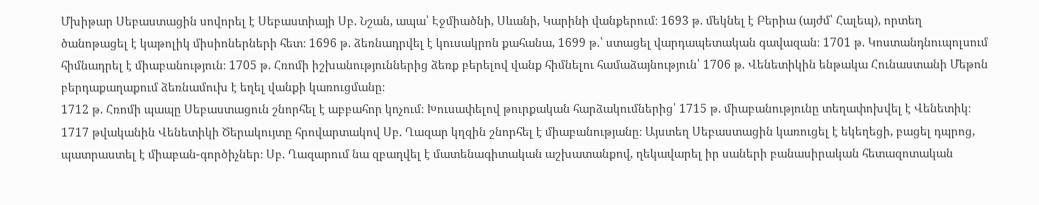Մխիթար Սեբաստացին սովորել է Սեբաստիայի Սբ. Նշան, ապա՝ Էջմիածնի, Սևանի, Կարինի վանքերում։ 1693 թ. մեկնել է Բերիա (այժմ՝ Հալեպ), որտեղ ծանոթացել է կաթոլիկ միսիոներների հետ։ 1696 թ. ձեռնադրվել է կուսակրոն քահանա, 1699 թ.՝ ստացել վարդապետական գավազան։ 1701 թ. Կոստանդնուպոլսում հիմնադրել է միաբանություն։ 1705 թ. Հռոմի իշխանություններից ձեռք բերելով վանք հիմնելու համաձայնություն՝ 1706 թ. Վենետիկին ենթակա Հունաստանի Մեթոն բերդաքաղաքում ձեռնամուխ է եղել վանքի կառուցմանը։
1712 թ. Հռոմի պապը Սեբաստացուն շնորհել է աբբահոր կոչում։ Խուսափելով թուրքական հարձակումներից՝ 1715 թ. միաբանությունը տեղափոխվել է Վենետիկ։ 1717 թվականին Վենետիկի Ծերակույտը հրովարտակով Սբ. Ղազար կղզին շնորհել է միաբանությանը։ Այստեղ Սեբաստացին կառուցել է եկեղեցի, բացել դպրոց, պատրաստել է միաբան-գործիչներ։ Սբ. Ղազարում նա զբաղվել է մատենագիտական աշխատանքով, ղեկավարել իր սաների բանասիրական հետազոտական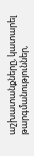աշխատանքները, կատարել թարգմանություններ,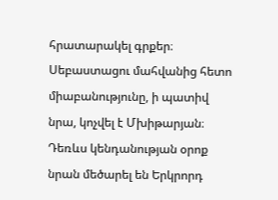հրատարակել գրքեր։ Սեբաստացու մահվանից հետո միաբանությունը, ի պատիվ նրա, կոչվել է Մխիթարյան։ Դեռևս կենդանության օրոք նրան մեծարել են Երկրորդ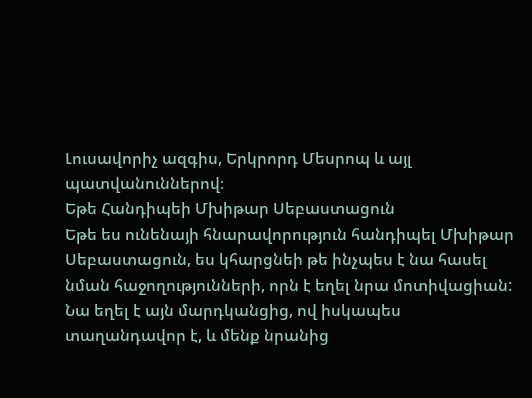Լուսավորիչ ազգիս, Երկրորդ Մեսրոպ և այլ պատվանուններով։
Եթե Հանդիպեի Մխիթար Սեբաստացուն
Եթե ես ունենայի հնարավորություն հանդիպել Մխիթար Սեբաստացուն, ես կհարցնեի թե ինչպես է նա հասել նման հաջողությունների, որն է եղել նրա մոտիվացիան: Նա եղել է այն մարդկանցից, ով իսկապես տաղանդավոր է, և մենք նրանից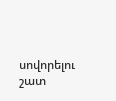սովորելու շատ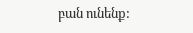բան ունենք: